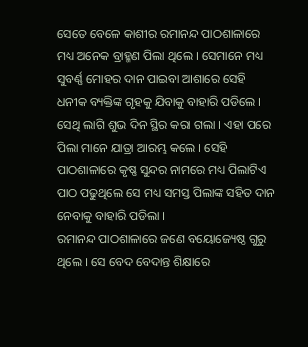ସେତେ ବେଳେ କାଶୀର ରମାନନ୍ଦ ପାଠଶାଳାରେ ମଧ୍ୟ ଅନେକ ବ୍ରାହ୍ମଣ ପିଲା ଥିଲେ । ସେମାନେ ମଧ୍ୟ ସୁବର୍ଣ୍ଣ ମୋହର ଦାନ ପାଇବା ଆଶାରେ ସେହି ଧନୀକ ବ୍ୟକ୍ତିଙ୍କ ଗୃହକୁ ଯିବାକୁ ବାହାରି ପଡିଲେ ।
ସେଥି ଲାଗି ଶୁଭ ଦିନ ସ୍ଥିର କରା ଗଲା । ଏହା ପରେ ପିଲା ମାନେ ଯାତ୍ରା ଆରମ୍ଭ କଲେ । ସେହି ପାଠଶାଳାରେ କୃଷ୍ଣ ସୁନ୍ଦର ନାମରେ ମଧ୍ୟ ପିଲାଟିଏ ପାଠ ପଢୁଥିଲେ ସେ ମଧ୍ୟ ସମସ୍ତ ପିଲାଙ୍କ ସହିତ ଦାନ ନେବାକୁ ବାହାରି ପଡିଲା ।
ରମାନନ୍ଦ ପାଠଶାଳାରେ ଜଣେ ବୟୋଜ୍ୟେଷ୍ଠ ଗୁରୁ ଥିଲେ । ସେ ବେଦ ବେଦାନ୍ତ ଶିକ୍ଷାରେ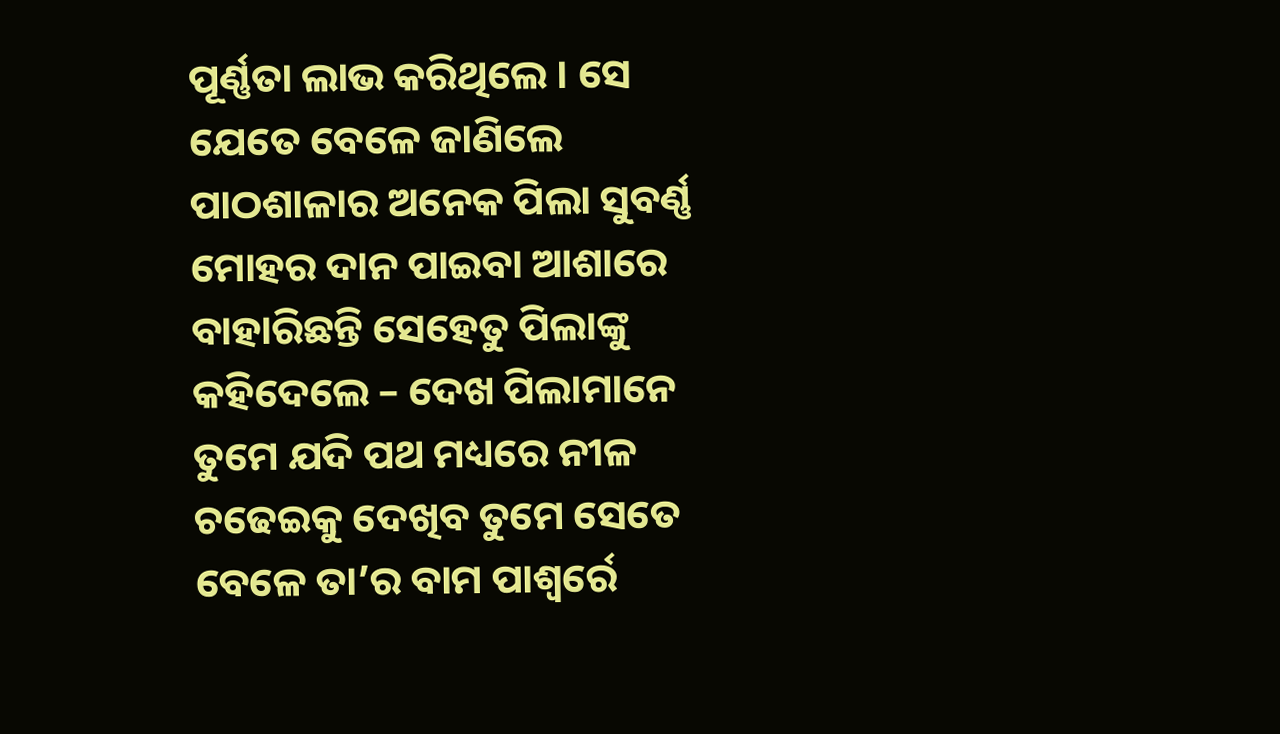ପୂର୍ଣ୍ଣତା ଲାଭ କରିଥିଲେ । ସେ ଯେତେ ବେଳେ ଜାଣିଲେ ପାଠଶାଳାର ଅନେକ ପିଲା ସୁବର୍ଣ୍ଣ ମୋହର ଦାନ ପାଇବା ଆଶାରେ ବାହାରିଛନ୍ତି ସେହେତୁ ପିଲାଙ୍କୁ କହିଦେଲେ – ଦେଖ ପିଲାମାନେ ତୁମେ ଯଦି ପଥ ମଧ୍ୟରେ ନୀଳ ଚଢେଇକୁ ଦେଖିବ ତୁମେ ସେତେ ବେଳେ ତା’ର ବାମ ପାଶ୍ୱର୍ରେ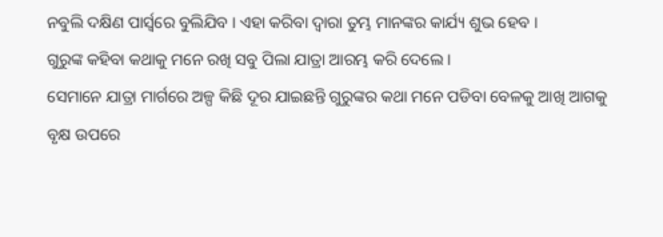ନବୁଲି ଦକ୍ଷିଣ ପାର୍ସ୍ବରେ ବୁଲିଯିବ । ଏହା କରିବା ଦ୍ୱାରା ତୁମ୍ଭ ମାନଙ୍କର କାର୍ଯ୍ୟ ଶୁଭ ହେବ ।
ଗୁରୁଙ୍କ କହିବା କଥାକୁ ମନେ ରଖି ସବୁ ପିଲା ଯାତ୍ରା ଆରମ୍ଭ କରି ଦେଲେ ।
ସେମାନେ ଯାତ୍ରା ମାର୍ଗରେ ଅଳ୍ପ କିଛି ଦୂର ଯାଇଛନ୍ତି ଗୁରୁଙ୍କର କଥା ମନେ ପଡିବା ବେଳକୁ ଆଖି ଆଗକୁ ବୃକ୍ଷ ଉପରେ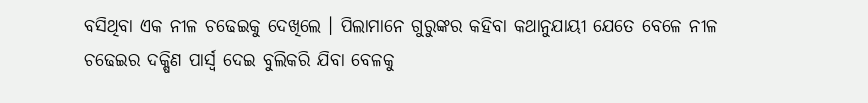ବସିଥିବା ଏକ ନୀଳ ଚଢେଇକୁ ଦେଖିଲେ । ପିଲାମାନେ ଗୁରୁଙ୍କର କହିବା କଥାନୁଯାୟୀ ଯେତେ ବେଳେ ନୀଳ ଚଢେଇର ଦକ୍ଷିଣ ପାର୍ସ୍ବ ଦେଇ ବୁଲିକରି ଯିବା ବେଳକୁ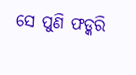ସେ ପୁଣି ଫଡ୍କରି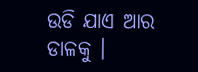ଉଡି ଯାଏ ଆର ଡାଳକୁ ।